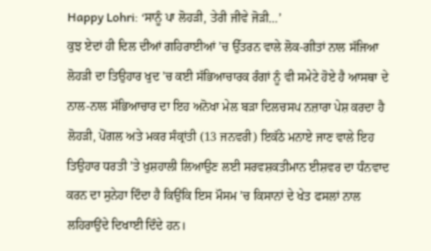Happy Lohri: ‘ਸਾਨੂੰ ਪਾ ਲੋਹੜੀ, ਤੇਰੀ ਜੀਵੇ ਜੋੜੀ…’
ਕੁਝ ਏਦਾਂ ਹੀ ਦਿਲ ਦੀਆਂ ਗਹਿਰਾਈਆਂ ’ਚ ਉੱਤਰਨ ਵਾਲੇ ਲੋਕ-ਗੀਤਾਂ ਨਾਲ ਸੱਜਿਆ ਲੋਹੜੀ ਦਾ ਤਿਉਹਾਰ ਖੁਦ ’ਚ ਕਈ ਸੱਭਿਆਚਾਰਕ ਰੰਗਾਂ ਨੂੰ ਵੀ ਸਮੇਟੇ ਹੋਏ ਹੈ ਆਸਥਾ ਦੇ ਨਾਲ-ਨਾਲ ਸੱਭਿਆਚਾਰ ਦਾ ਇਹ ਅਨੋਖਾ ਮੇਲ ਬੜਾ ਦਿਲਚਸਪ ਨਜ਼ਾਰਾ ਪੇਸ਼ ਕਰਦਾ ਹੈ ਲੋਹੜੀ, ਪੋਂਗਲ ਅਤੇ ਮਕਰ ਸੰਕ੍ਰਾਂਤੀ (13 ਜਨਵਰੀ) ਇਕੱਠੇ ਮਨਾਏ ਜਾਣ ਵਾਲੇ ਇਹ ਤਿਉਹਾਰ ਧਰਤੀ ’ਤੇ ਖੁਸ਼ਹਾਲੀ ਲਿਆਉਣ ਲਈ ਸਰਵਸ਼ਕਤੀਮਾਨ ਈਸ਼ਵਰ ਦਾ ਧੰਨਵਾਦ ਕਰਨ ਦਾ ਸੁਨੇਹਾ ਦਿੰਦਾ ਹੈ ਕਿਉਂਕਿ ਇਸ ਮੌਸਮ ’ਚ ਕਿਸਾਨਾਂ ਦੇ ਖੇਤ ਫਸਲਾਂ ਨਾਲ ਲਹਿਰਾਉਂਦੇ ਦਿਖਾਈ ਦਿੰਦੇ ਹਨ।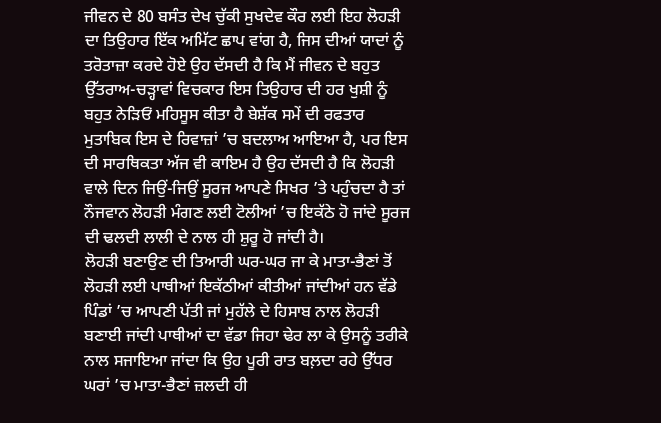ਜੀਵਨ ਦੇ 80 ਬਸੰਤ ਦੇਖ ਚੁੱਕੀ ਸੁਖਦੇਵ ਕੌਰ ਲਈ ਇਹ ਲੋਹੜੀ ਦਾ ਤਿਉਹਾਰ ਇੱਕ ਅਮਿੱਟ ਛਾਪ ਵਾਂਗ ਹੈ, ਜਿਸ ਦੀਆਂ ਯਾਦਾਂ ਨੂੰ ਤਰੋਤਾਜ਼ਾ ਕਰਦੇ ਹੋਏ ਉਹ ਦੱਸਦੀ ਹੈ ਕਿ ਮੈਂ ਜੀਵਨ ਦੇ ਬਹੁਤ ਉੱਤਰਾਅ-ਚੜ੍ਹਾਵਾਂ ਵਿਚਕਾਰ ਇਸ ਤਿਉਹਾਰ ਦੀ ਹਰ ਖੁਸ਼ੀ ਨੂੰ ਬਹੁਤ ਨੇੜਿਓਂ ਮਹਿਸੂਸ ਕੀਤਾ ਹੈ ਬੇਸ਼ੱਕ ਸਮੇਂ ਦੀ ਰਫਤਾਰ ਮੁਤਾਬਿਕ ਇਸ ਦੇ ਰਿਵਾਜ਼ਾਂ ’ਚ ਬਦਲਾਅ ਆਇਆ ਹੈ, ਪਰ ਇਸ ਦੀ ਸਾਰਥਿਕਤਾ ਅੱਜ ਵੀ ਕਾਇਮ ਹੈ ਉਹ ਦੱਸਦੀ ਹੈ ਕਿ ਲੋਹੜੀ ਵਾਲੇ ਦਿਨ ਜਿਉਂ-ਜਿਉਂ ਸੂਰਜ ਆਪਣੇ ਸਿਖਰ ’ਤੇ ਪਹੁੰਚਦਾ ਹੈ ਤਾਂ ਨੌਜਵਾਨ ਲੋਹੜੀ ਮੰਗਣ ਲਈ ਟੋਲੀਆਂ ’ਚ ਇਕੱਠੇ ਹੋ ਜਾਂਦੇ ਸੂਰਜ ਦੀ ਢਲਦੀ ਲਾਲੀ ਦੇ ਨਾਲ ਹੀ ਸ਼ੁਰੂ ਹੋ ਜਾਂਦੀ ਹੈ।
ਲੋਹੜੀ ਬਣਾਉਣ ਦੀ ਤਿਆਰੀ ਘਰ-ਘਰ ਜਾ ਕੇ ਮਾਤਾ-ਭੈਣਾਂ ਤੋਂ ਲੋਹੜੀ ਲਈ ਪਾਥੀਆਂ ਇਕੱਠੀਆਂ ਕੀਤੀਆਂ ਜਾਂਦੀਆਂ ਹਨ ਵੱਡੇ ਪਿੰਡਾਂ ’ਚ ਆਪਣੀ ਪੱਤੀ ਜਾਂ ਮੁਹੱਲੇ ਦੇ ਹਿਸਾਬ ਨਾਲ ਲੋਹੜੀ ਬਣਾਈ ਜਾਂਦੀ ਪਾਥੀਆਂ ਦਾ ਵੱਡਾ ਜਿਹਾ ਢੇਰ ਲਾ ਕੇ ਉਸਨੂੰ ਤਰੀਕੇ ਨਾਲ ਸਜਾਇਆ ਜਾਂਦਾ ਕਿ ਉਹ ਪੂਰੀ ਰਾਤ ਬਲ਼ਦਾ ਰਹੇ ਉੱਧਰ ਘਰਾਂ ’ਚ ਮਾਤਾ-ਭੈਣਾਂ ਜ਼ਲਦੀ ਹੀ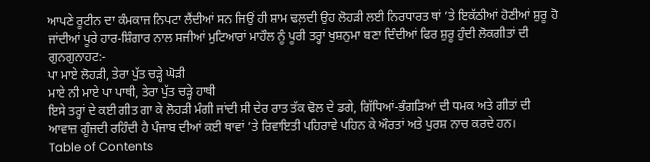ਆਪਣੇ ਰੂਟੀਨ ਦਾ ਕੰਮਕਾਜ ਨਿਪਟਾ ਲੈਂਦੀਆਂ ਸਨ ਜਿਉਂ ਹੀ ਸ਼ਾਮ ਢਲ਼ਦੀ ਉਹ ਲੋਹੜੀ ਲਈ ਨਿਰਧਾਰਤ ਥਾਂ ’ਤੇ ਇਕੱਠੀਆਂ ਹੋਣੀਆਂ ਸ਼ੁਰੂ ਹੋ ਜਾਂਦੀਆਂ ਪੂਰੇ ਹਾਰ-ਸ਼ਿੰਗਾਰ ਨਾਲ ਸਜੀਆਂ ਮੁਟਿਆਰਾਂ ਮਾਹੌਲ ਨੂੰ ਪੂਰੀ ਤਰ੍ਹਾਂ ਖੁਸ਼ਨੁਮਾ ਬਣਾ ਦਿੰਦੀਆਂ ਫਿਰ ਸ਼ੁਰੂ ਹੁੰਦੀ ਲੋਕਗੀਤਾਂ ਦੀ ਗੁਨਗੁਨਾਹਟ:-
ਪਾ ਮਾਏ ਲੋਹੜੀ, ਤੇਰਾ ਪੁੱਤ ਚੜ੍ਹੇ ਘੋੜੀ
ਮਾਏ ਨੀ ਮਾਏ ਪਾ ਪਾਥੀ, ਤੇਰਾ ਪੁੱਤ ਚੜ੍ਹੇ ਹਾਥੀ
ਇਸੇ ਤਰ੍ਹਾਂ ਦੇ ਕਈ ਗੀਤ ਗਾ ਕੇ ਲੋਹੜੀ ਮੰਗੀ ਜਾਂਦੀ ਸੀ ਦੇਰ ਰਾਤ ਤੱਕ ਢੋਲ ਦੇ ਡਗੇ, ਗਿੱਧਿਆਂ-ਭੰਗੜਿਆਂ ਦੀ ਧਮਕ ਅਤੇ ਗੀਤਾਂ ਦੀ ਆਵਾਜ਼ ਗੂੰਜਦੀ ਰਹਿੰਦੀ ਹੈ ਪੰਜਾਬ ਦੀਆਂ ਕਈ ਥਾਵਾਂ ’ਤੇ ਰਿਵਾਇਤੀ ਪਹਿਰਾਵੇ ਪਹਿਨ ਕੇ ਔਰਤਾਂ ਅਤੇ ਪੁਰਸ਼ ਨਾਚ ਕਰਦੇ ਹਨ।
Table of Contents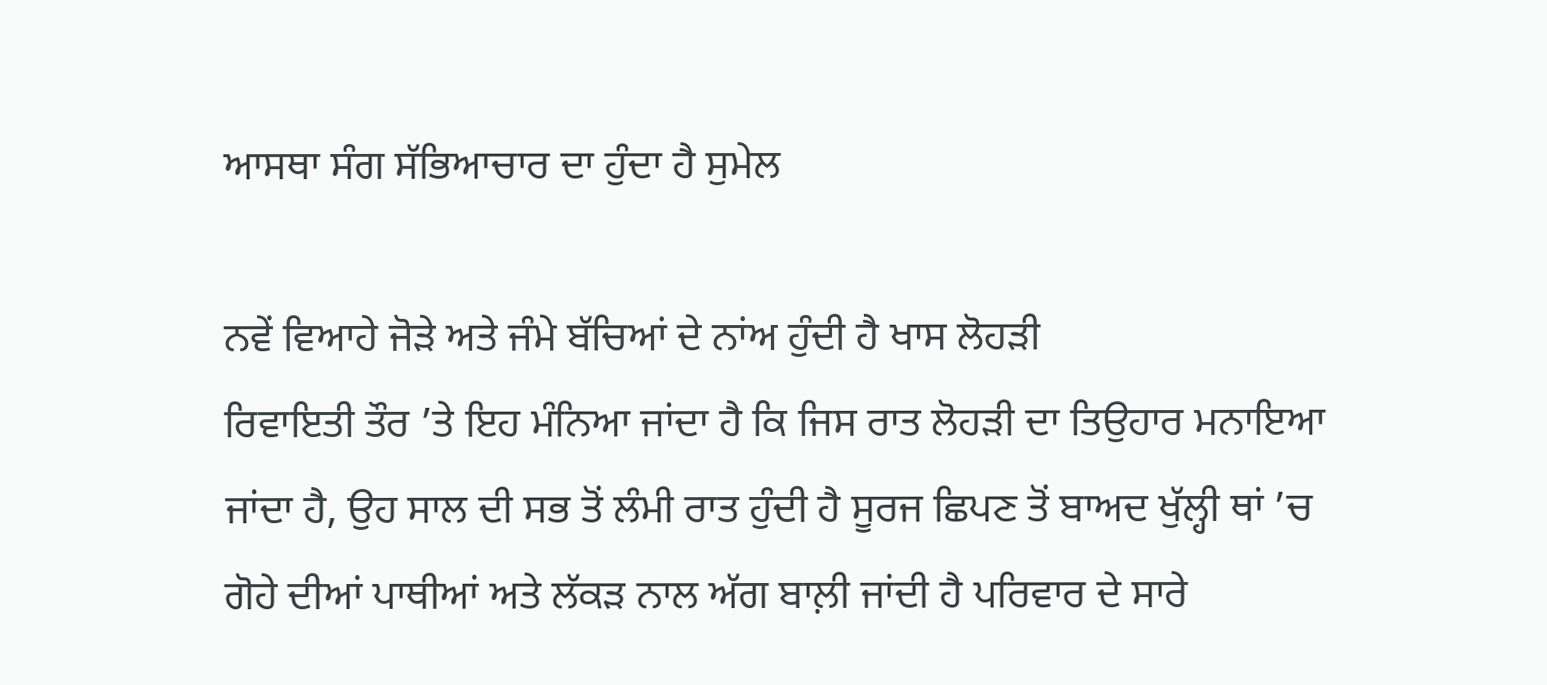ਆਸਥਾ ਸੰਗ ਸੱਭਿਆਚਾਰ ਦਾ ਹੁੰਦਾ ਹੈ ਸੁਮੇਲ

ਨਵੇਂ ਵਿਆਹੇ ਜੋੜੇ ਅਤੇ ਜੰਮੇ ਬੱਚਿਆਂ ਦੇ ਨਾਂਅ ਹੁੰਦੀ ਹੈ ਖਾਸ ਲੋਹੜੀ
ਰਿਵਾਇਤੀ ਤੌਰ ’ਤੇ ਇਹ ਮੰਨਿਆ ਜਾਂਦਾ ਹੈ ਕਿ ਜਿਸ ਰਾਤ ਲੋਹੜੀ ਦਾ ਤਿਉਹਾਰ ਮਨਾਇਆ ਜਾਂਦਾ ਹੈ, ਉਹ ਸਾਲ ਦੀ ਸਭ ਤੋਂ ਲੰਮੀ ਰਾਤ ਹੁੰਦੀ ਹੈ ਸੂਰਜ ਛਿਪਣ ਤੋਂ ਬਾਅਦ ਖੁੱਲ੍ਹੀ ਥਾਂ ’ਚ ਗੋਹੇ ਦੀਆਂ ਪਾਥੀਆਂ ਅਤੇ ਲੱਕੜ ਨਾਲ ਅੱਗ ਬਾਲ਼ੀ ਜਾਂਦੀ ਹੈ ਪਰਿਵਾਰ ਦੇ ਸਾਰੇ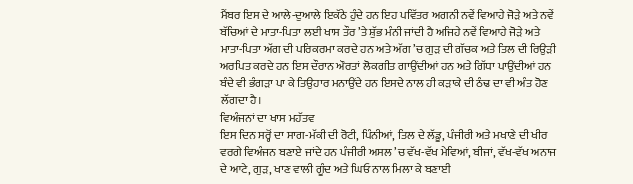ਮੈਂਬਰ ਇਸ ਦੇ ਆਲੇ-ਦੁਆਲੇ ਇਕੱਠੇ ਹੁੰਦੇ ਹਨ ਇਹ ਪਵਿੱਤਰ ਅਗਨੀ ਨਵੇਂ ਵਿਆਹੇ ਜੋੜੇ ਅਤੇ ਨਵੇਂ ਬੱਚਿਆਂ ਦੇ ਮਾਤਾ-ਪਿਤਾ ਲਈ ਖਾਸ ਤੌਰ ’ਤੇ ਸ਼ੁੱਭ ਮੰਨੀ ਜਾਂਦੀ ਹੈ ਅਜਿਹੇ ਨਵੇਂ ਵਿਆਹੇ ਜੋੜੇ ਅਤੇ ਮਾਤਾ-ਪਿਤਾ ਅੱਗ ਦੀ ਪਰਿਕਰਮਾ ਕਰਦੇ ਹਨ ਅਤੇ ਅੱਗ ’ਚ ਗੁੜ ਦੀ ਗੱਚਕ ਅਤੇ ਤਿਲ ਦੀ ਰਿਉੜੀ ਅਰਪਿਤ ਕਰਦੇ ਹਨ ਇਸ ਦੌਰਾਨ ਔਰਤਾਂ ਲੋਕਗੀਤ ਗਾਉਂਦੀਆਂ ਹਨ ਅਤੇ ਗਿੱਧਾ ਪਾਉਂਦੀਆਂ ਹਨ ਬੰਦੇ ਵੀ ਭੰਗੜਾ ਪਾ ਕੇ ਤਿਉਹਾਰ ਮਨਾਉਂਦੇ ਹਨ ਇਸਦੇ ਨਾਲ ਹੀ ਕੜਾਕੇ ਦੀ ਠੰਢ ਦਾ ਵੀ ਅੰਤ ਹੋਣ ਲੱਗਦਾ ਹੈ।
ਵਿਅੰਜਨਾਂ ਦਾ ਖਾਸ ਮਹੱਤਵ
ਇਸ ਦਿਨ ਸਰ੍ਹੋਂ ਦਾ ਸਾਗ-ਮੱਕੀ ਦੀ ਰੋਟੀ, ਪਿੰਨੀਆਂ, ਤਿਲ ਦੇ ਲੱਡੂ, ਪੰਜੀਰੀ ਅਤੇ ਮਖਾਣੇ ਦੀ ਖੀਰ ਵਰਗੇ ਵਿਅੰਜਨ ਬਣਾਏ ਜਾਂਦੇ ਹਨ ਪੰਜੀਰੀ ਅਸਲ ’ਚ ਵੱਖ-ਵੱਖ ਮੇਵਿਆਂ, ਬੀਜਾਂ, ਵੱਖ-ਵੱਖ ਅਨਾਜ ਦੇ ਆਟੇ, ਗੁੜ, ਖਾਣ ਵਾਲੀ ਗੂੰਦ ਅਤੇ ਘਿਓ ਨਾਲ ਮਿਲਾ ਕੇ ਬਣਾਈ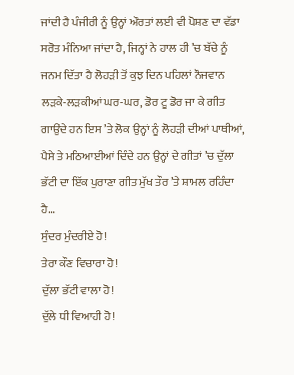ਜਾਂਦੀ ਹੈ ਪੰਜੀਰੀ ਨੂੰ ਉਨ੍ਹਾਂ ਔਰਤਾਂ ਲਈ ਵੀ ਪੋਸ਼ਣ ਦਾ ਵੱਡਾ ਸਰੋਤ ਮੰਨਿਆ ਜਾਂਦਾ ਹੈ, ਜਿਨ੍ਹਾਂ ਨੇ ਹਾਲ ਹੀ ’ਚ ਬੱਚੇ ਨੂੰ ਜਨਮ ਦਿੱਤਾ ਹੈ ਲੋਹੜੀ ਤੋਂ ਕੁਝ ਦਿਨ ਪਹਿਲਾਂ ਨੌਜਵਾਨ ਲੜਕੇ-ਲੜਕੀਆਂ ਘਰ-ਘਰ, ਡੋਰ ਟੂ ਡੋਰ ਜਾ ਕੇ ਗੀਤ ਗਾਉਂਦੇ ਹਨ ਇਸ ’ਤੇ ਲੋਕ ਉਨ੍ਹਾਂ ਨੂੰ ਲੋਹੜੀ ਦੀਆਂ ਪਾਥੀਆਂ, ਪੈਸੇ ਤੇ ਮਠਿਆਈਆਂ ਦਿੰਦੇ ਹਨ ਉਨ੍ਹਾਂ ਦੇ ਗੀਤਾਂ ’ਚ ਦੁੱਲਾ ਭੱਟੀ ਦਾ ਇੱਕ ਪੁਰਾਣਾ ਗੀਤ ਮੁੱਖ ਤੌਰ ’ਤੇ ਸ਼ਾਮਲ ਰਹਿੰਦਾ ਹੈ…
ਸੁੰਦਰ ਮੁੰਦਰੀਏ ਹੋ!
ਤੇਰਾ ਕੌਣ ਵਿਚਾਰਾ ਹੋ!
ਦੁੱਲਾ ਭੱਟੀ ਵਾਲਾ ਹੋ!
ਦੁੱਲੇ ਧੀ ਵਿਆਹੀ ਹੋ!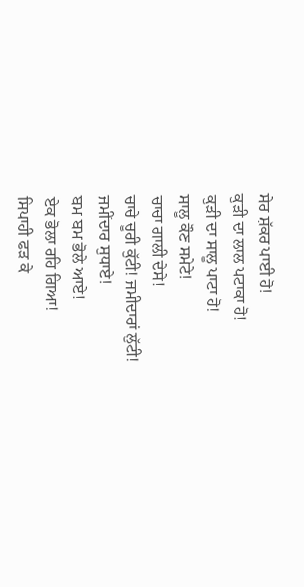ਸੇਰ ਸ਼ੱਕਰ ਪਾਈ ਹੋ!
ਕੁੜੀ ਦਾ ਲਾਲ ਪਟਾਕਾ ਹੋ!
ਕੁੜੀ ਦਾ ਸਾਲੂ ਪਾਟਾ ਹੋ!
ਸਾਲੂ ਕੌਣ ਸਮੇਟੇ!
ਚਾਚਾ ਗਾਲੀ ਦੇਸੇ!
ਚਾਚੇ ਚੂਰੀ ਕੁੱਟੀ! ਜਮੀਦਾਰਾਂ ਲੁੱਟੀ!
ਜਮੀਂਦਾਰ ਸੁਧਾਏ!
ਬਮ ਬਮ ਭੋਲੇ ਆਏ!
ਏਕ ਭੋਲਾ ਰਹਿ ਗਿਆ!
ਸਿਪਾਹੀ ਫੜ ਕੇ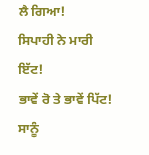ਲੈ ਗਿਆ!
ਸਿਪਾਹੀ ਨੇ ਮਾਰੀ ਇੱਟ!
ਭਾਵੇਂ ਰੋ ਤੇ ਭਾਵੇਂ ਪਿੱਟ!
ਸਾਨੂੰ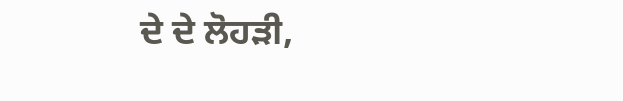ਦੇ ਦੇ ਲੋਹੜੀ,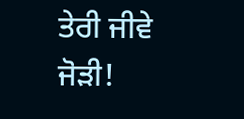ਤੇਰੀ ਜੀਵੇ ਜੋੜੀ!